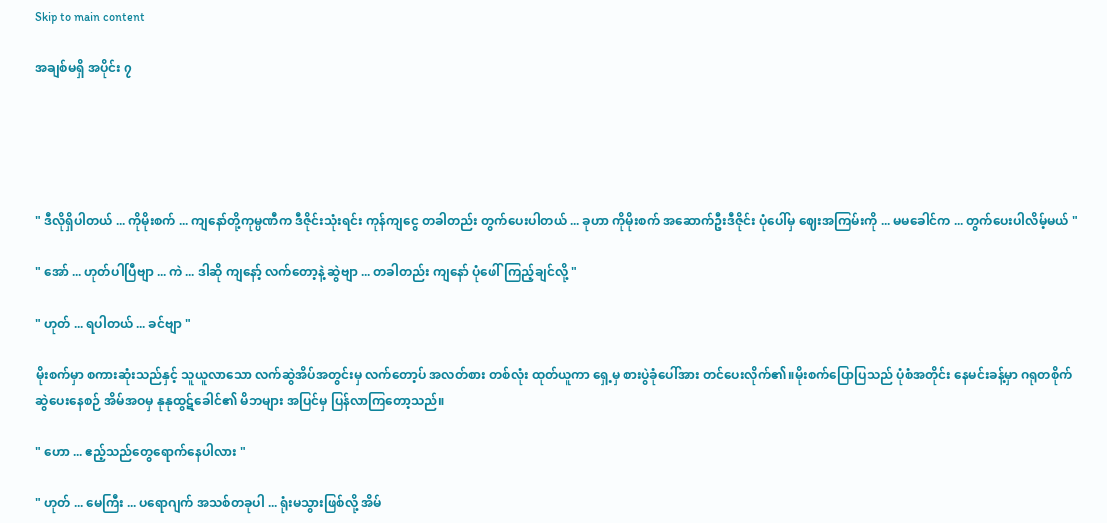Skip to main content

အချစ်မရှိ အပိုင်း ၇





" ဒီလိုရှိပါတယ် ... ကိုမိုးစက် ... ကျနော်တို့ကုမ္ပဏီက ဒီဇိုင်းသုံးရင်း ကုန်ကျငွေ တခါတည်း တွက်ပေးပါတယ် ... ခုဟာ ကိုမိုးစက် အဆောက်ဦးဒီဇိုင်း ပုံပေါ်မှ ဈေးအကြမ်းကို ... မမခေါင်က ... တွက်ပေးပါလိမ့်မယ် "

" အော် ... ဟုတ်ပါပြီဗျာ ... ကဲ ... ဒါဆို ကျနော့် လက်တော့နဲ့ ဆွဲဗျာ ... တခါတည်း ကျနော် ပုံဖေါ်ကြည့်ချင်လို့ "

" ဟုတ် ... ရပါတယ် ... ခင်ဗျာ "

မိုးစက်မှာ စကားဆုံးသည်နှင့် သူယူလာသော လက်ဆွဲအိပ်အတွင်းမှ လက်တော့ပ် အလတ်စား တစ်လုံး ထုတ်ယူကာ ရှေ့မှ စားပွဲခုံပေါ်အား တင်ပေးလိုက်၏။မိုးစက်ပြောပြသည် ပုံစံအတိုင်း နေမင်းခန့်မှာ ဂရုတစိုက်ဆွဲပေးနေစဉ် အိမ်အဝမှ နုနုထွဋ်ခေါင်၏ မိဘများ အပြင်မှ ပြန်လာကြတော့သည်။

" ဟော ... ဧည့်သည်တွေရောက်နေပါလား "

" ဟုတ် ... မေကြီး ... ပရောဂျက် အသစ်တခုပါ ... ရုံးမသွားဖြစ်လို့ အိမ်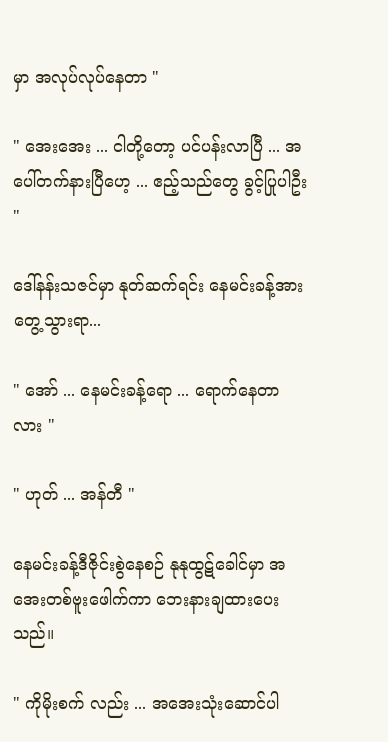မှာ အလုပ်လုပ်နေတာ "

" အေးအေး ... ငါတို့တော့ ပင်ပန်းလာပြီ ... အပေါ်တက်နားပြီဟေ့ ... ဧည့်သည်တွေ ခွင့်ပြုပါဦး "

ဒေါ်နန်းသဇင်မှာ နုတ်ဆက်ရင်း နေမင်းခန့်အား တွေ့သွားရာ...

" အော် ... နေမင်းခန့်ရော ... ရောက်နေတာလား "

" ဟုတ် ... အန်တီ "

နေမင်းခန့်ဒီဇိုင်းစွဲနေစဉ် နုနုထွဋ်ခေါင်မှာ အအေးတစ်ဗူးဖေါက်ကာ ဘေးနားချထားပေးသည်။

" ကိုမိုးစက် လည်း ... အအေးသုံးဆောင်ပါ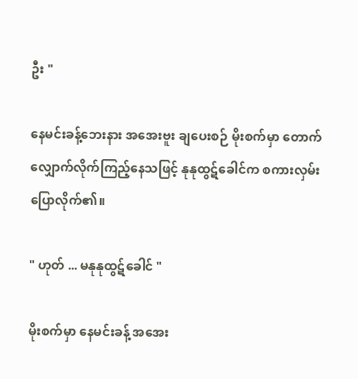ဦး "

နေမင်းခန့်ဘေးနား အအေးဗူး ချပေးစဉ် မိုးစက်မှာ တောက်လျှောက်လိုက်ကြည့်နေသဖြင့် နုနုထွဋ်ခေါင်က စကားလှမ်းပြောလိုက်၏။

" ဟုတ် ... မနုနုထွဋ်ခေါင် "

မိုးစက်မှာ နေမင်းခန့် အအေး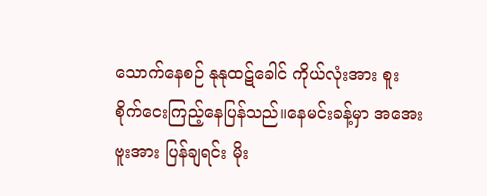သောက်နေစဉ် နုနုထဋ်ခေါင် ကိုယ်လုံးအား စူးစိုက်ငေးကြည့်နေပြန်သည်။နေမင်းခန့်မှာ အအေးဗူးအား ပြန်ချရင်း မိုး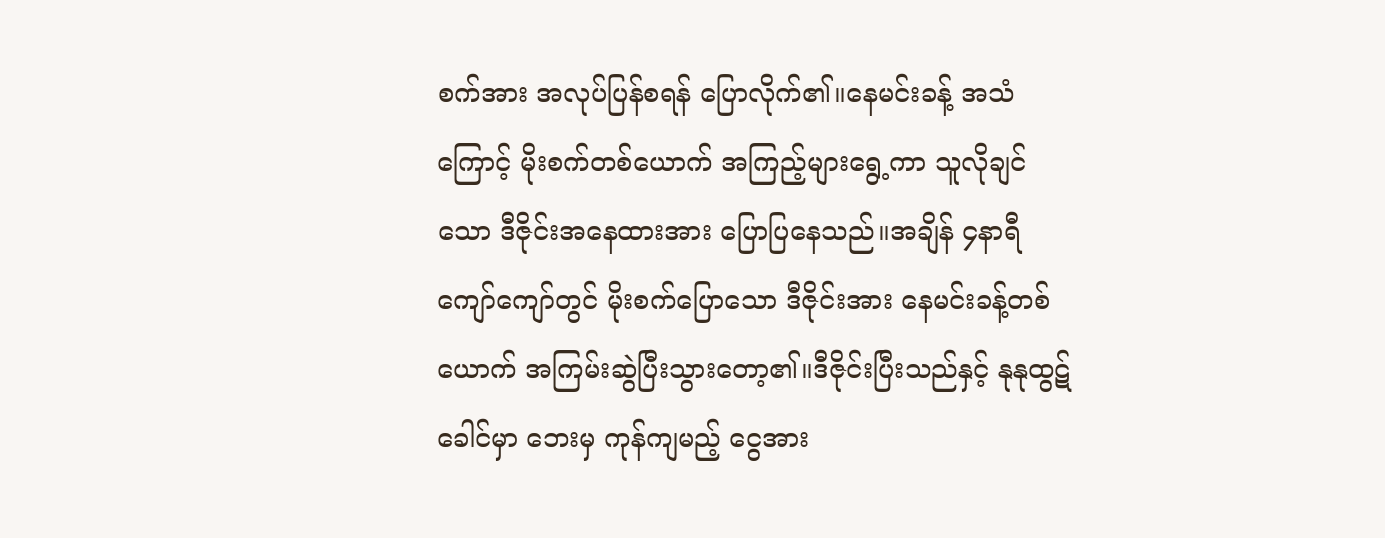စက်အား အလုပ်ပြန်စရန် ပြောလိုက်၏။နေမင်းခန့် အသံကြောင့် မိုးစက်တစ်ယောက် အကြည့်များရွေ့ကာ သူလိုချင်သော ဒီဇိုင်းအနေထားအား ပြောပြနေသည်။အချိန် ၄နာရီကျော်ကျော်တွင် မိုးစက်ပြောသော ဒီဇိုင်းအား နေမင်းခန့်တစ်ယောက် အကြမ်းဆွဲပြီးသွားတော့၏။ဒီဇိုင်းပြီးသည်နှင့် နုနုထွဋ်ခေါင်မှာ ဘေးမှ ကုန်ကျမည့် ငွေအား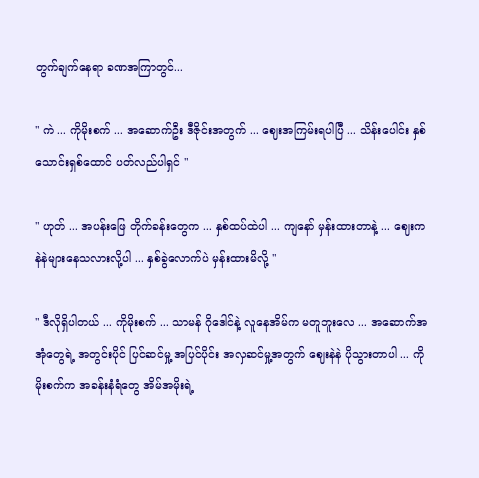တွက်ချက်နေရာ ခဏအကြာတွင်...

" ကဲ ... ကိုမိုးစက် ... အဆောက်ဦး ဒီဇိုင်းအတွက် ... ဈေးအကြမ်းရပါပြီ ... သိန်းပေါင်း နှစ်သောင်းရှစ်ထောင် ပတ်လည်ပါရှင် "

" ဟုတ် ... အပန်းဖြေ တိုက်ခန်းတွေက ... နှစ်ထပ်ထဲပါ ... ကျနော် မှန်းထားတာနဲ့ ... ဈေးက နဲနဲများနေသလားလို့ပါ ... နှစ်ခွဲလောက်ပဲ မှန်းထားမိလို့ "

" ဒီလိုရှိပါတယ် ... ကိုမိုးစက် ... သာမန် ဂိုဒေါင်နဲ့ လူနေအိမ်က မတူဘူးလေ ... အဆောက်အအုံတွေရဲ့ အတွင်းပိုင် ပြင်ဆင်မှု့ အပြင်ပိုင်း အလှဆင်မှု့အတွက် ဈေးနဲနဲ ပိုသွားတာပါ ... ကိုမိုးစက်က အခန်းနံရံတွေ အိမ်အမိုးရဲ့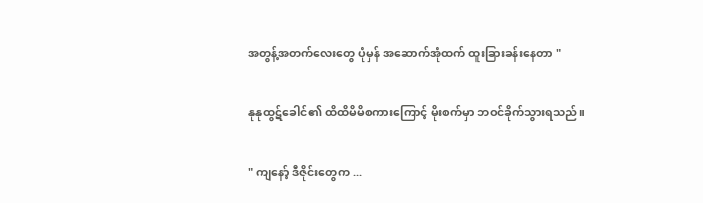အတွန့်အတက်လေးတွေ ပုံမှန် အဆောက်အုံထက် ထူးခြားခန်းနေတာ "

နုနုထွဋ်ခေါင်၏ ထိထိမိမိစကားကြောင့် မိုးစက်မှာ ဘဝင်ခိုက်သွားရသည်။

" ကျနော့် ဒီဇိုင်းတွေက ...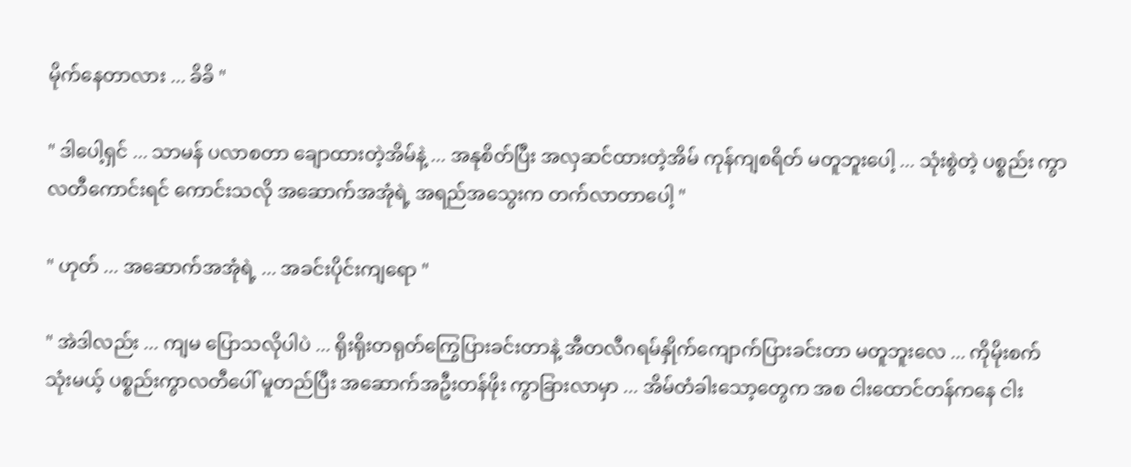မိုက်နေတာလား ... ခိခိ "

" ဒါပေါ့ရှင် ... သာမန် ပလာစတာ ချောထားတဲ့အိမ်နဲ့ ... အနုစိတ်ပြီး အလှဆင်ထားတဲ့အိမ် ကုန်ကျစရိတ် မတူဘူးပေါ့ ... သုံးစွဲတဲ့ ပစ္စည်း ကွာလတီကောင်းရင် ကောင်းသလို အဆောက်အအုံရဲ့ အရည်အသွေးက တက်လာတာပေါ့ "

" ဟုတ် ... အဆောက်အအုံရဲ့ ... အခင်းပိုင်းကျရော "

" အဲဒါလည်း ... ကျမ ပြောသလိုပါပဲ ... ရိုးရိုးတရုတ်ကြွေပြားခင်းတာနဲ့ အီတလီဂရမ်နှိုက်ကျောက်ပြားခင်းတာ မတူဘူးလေ ... ကိုမိုးစက် သုံးမယ့် ပစ္စည်းကွာလတီပေါ် မူတည်ပြီး အဆောက်အဦးတန်ဖိုး ကွာခြားလာမှာ ... အိမ်တံခါးသော့တွေက အစ ငါးထောင်တန်ကနေ ငါး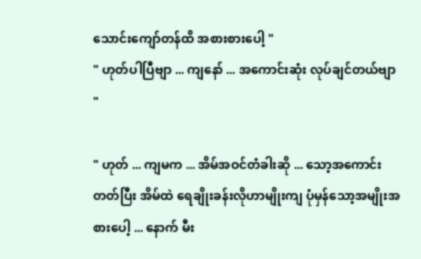သောင်းကျော်တန်ထိ အစားစားပေါ့ "
" ဟုတ်ပါပြီဗျာ ... ကျနော် ... အကောင်းဆုံး လုပ်ချင်တယ်ဗျာ "

" ဟုတ် ... ကျမက ... အိမ်အဝင်တံခါးဆို ... သော့အကောင်းတတ်ပြီး အိမ်ထဲ ရေချိုးခန်းလိုဟာမျိုးကျ ပုံမှန်သော့အမျိုးအစားပေါ့ ... နောက် မီး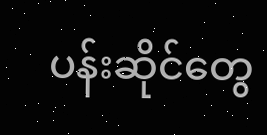ပန်းဆိုင်တွေ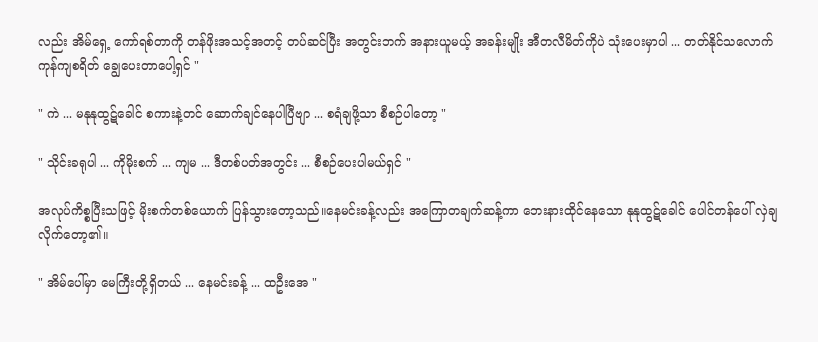လည်း အိမ်ရှေ့ ကော်ရစ်တာကို တန်ဖိုးအသင့်အတင့် တပ်ဆင်ပြီး အတွင်းဘက် အနားယူမယ့် အခန်းမျိုး အီတလီမိတ်ကိုပဲ သုံးပေးမှာပါ ... တတ်နိုင်သလောက် ကုန်ကျစရိတ် ချွေပေးတာပေါ့ရှင် "

" ကဲ ... မနုနုထွဋ်ခေါင် စကားနဲ့တင် ဆောက်ချင်နေပါပြီဗျာ ... စရံချဖို့သာ စီစဉ်ပါတော့ "

" သိုင်းခရုပါ ... ကိုမိုးစက် ... ကျမ ... ဒီတစ်ပတ်အတွင်း ... စီစဉ်ပေးပါမယ်ရှင် "

အလုပ်ကိစ္စပြီးသဖြင့် မိုးစက်တစ်ယောက် ပြန်သွားတော့သည်။နေမင်းခန့်လည်း အကြောတချက်ဆန့်ကာ ဘေးနားထိုင်နေသော နုနုထွဋ်ခေါင် ပေါင်တန်ပေါ် လှဲချလိုက်တော့၏။

" အိမ်ပေါ်မှာ မေကြီးတို့ရှိတယ် ... နေမင်းခန့် ... ထဦးအေ "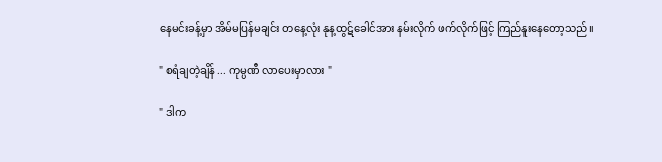နေမင်းခန့်မှာ အိမ်မပြန်မချင်း တနေ့လုံး နုန့ထွဋ်ခေါင်အား နမ်းလိုက် ဖက်လိုက်ဖြင့် ကြည်နူးနေတော့သည်။

" စရံချတဲ့ချိန် ... ကုမ္ပဏီ လာပေးမှာလား "

" ဒါက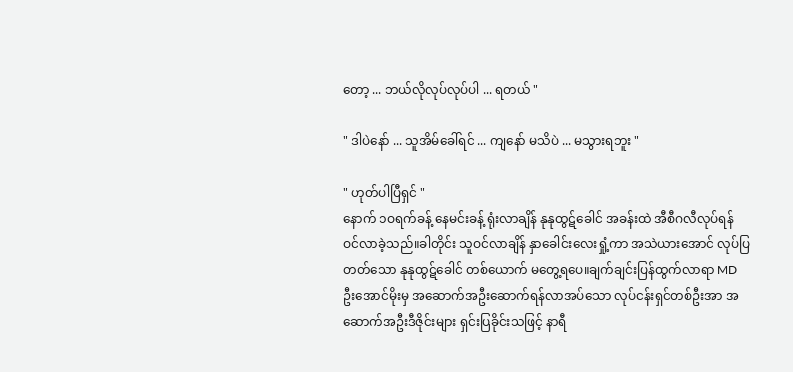တော့ ... ဘယ်လိုလုပ်လုပ်ပါ ... ရတယ် "

" ဒါပဲနော် ... သူအိမ်ခေါ်ရင် ... ကျနော် မသိပဲ ... မသွားရဘူး "

" ဟုတ်ပါပြီရှင် "
နောက် ၁ဝရက်ခန့် နေမင်းခန့် ရုံးလာချိန် နုနုထွဋ်ခေါင် အခန်းထဲ အီစီဂလီလုပ်ရန် ဝင်လာခဲ့သည်။ခါတိုင်း သူဝင်လာချိန် နှာခေါင်းလေးရှုံ့ကာ အသဲယားအောင် လုပ်ပြတတ်သော နုနုထွဋ်ခေါင် တစ်ယောက် မတွေ့ရပေ။ချက်ချင်းပြန်ထွက်လာရာ MD ဦးအောင်မိုးမှ အဆောက်အဦးဆောက်ရန်လာအပ်သော လုပ်ငန်းရှင်တစ်ဦးအာ အဆောက်အဦးဒီဇိုင်းများ ရှင်းပြခိုင်းသဖြင့် နာရီ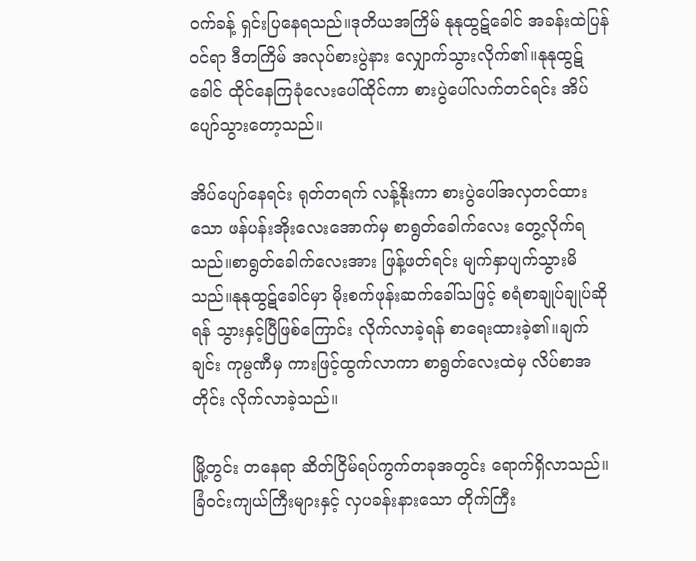ဝက်ခန့် ရှင်းပြနေရသည်။ဒုတိယအကြိမ် နုနုထွဋ်ခေါင် အခန်းထဲပြန်ဝင်ရာ ဒီတကြိမ် အလုပ်စားပွဲနား လျှောက်သွားလိုက်၏။နုနုထွဋ်ခေါင် ထိုင်နေကြခုံလေးပေါ်ထိုင်ကာ စားပွဲပေါ်လက်တင်ရင်း အိပ်ပျော်သွားတော့သည်။

အိပ်ပျော်နေရင်း ရုတ်တရက် လန့်နိုးကာ စားပွဲပေါ်အလှတင်ထားသော ဖန်ပန်းအိုးလေးအောက်မှ စာရွတ်ခေါက်လေး တွေ့လိုက်ရသည်။စာရွတ်ခေါက်လေးအား ဖြန့်ဖတ်ရင်း မျက်နှာပျက်သွားမိသည်။နုနုထွဋ်ခေါင်မှာ မိုးစက်ဖုန်းဆက်ခေါ်သဖြင့် စရံစာချုပ်ချုပ်ဆိုရန် သွားနှင့်ပြီဖြစ်ကြောင်း လိုက်လာခဲ့ရန် စာရေးထားခဲ့၏။ချက်ချင်း ကုမ္ပဏီမှ ကားဖြင့်ထွက်လာကာ စာရွတ်လေးထဲမှ လိပ်စာအတိုင်း လိုက်လာခဲ့သည်။

မြို့တွင်း တနေရာ ဆိတ်ငြိမ်ရပ်ကွက်တခုအတွင်း ရောက်ရှိလာသည်။ခြံဝင်းကျယ်ကြီးများနှင့် လှပခန်းနားသော တိုက်ကြီး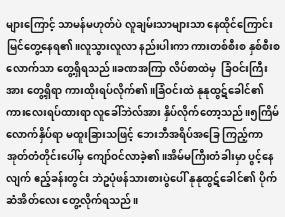များကြောင့် သာမန်မဟုတ်ပဲ လူချမ်းသာများသာ နေထိုင်ကြောင်း မြင်တွေ့နေရ၏။လူသွားလူလာ နည်းပါးကာ ကားတစ်စီးစ နှစ်စီးစ လောက်သာ တွေ့ရှိရသည်။ခဏအကြာ လိပ်စာထဲမှ  ခြံဝင်းကြီးအား တွေ့ရှိရာ ကားထိုးရပ်လိုက်၏။ခြံဝင်းထဲ နုနုထွဋ်ခေါင်၏ ကားလေးရပ်ထားရာ လူခေါ်ဘဲလ်အား နှိပ်လိုက်တော့သည်။၅ကြိမ်လောက်နှိပ်ရာ မထူးခြားသဖြင့် ဘေးဘီအရိပ်အခြေ ကြည့်ကာ အုတ်တံတိုင်းပေါ်မှ ကျော်ဝင်လာခဲ့၏။အိမ်မကြီးတံခါးမှာ ပွင့်နေလျက် ဧည့်ခန်းတွင်း ဘဲဥပုံဖန်သားစားပွဲပေါ် နုနုထွဋ်ခေါင်၏ ပိုက်ဆံအိတ်လေး တွေ့လိုက်ရသည်။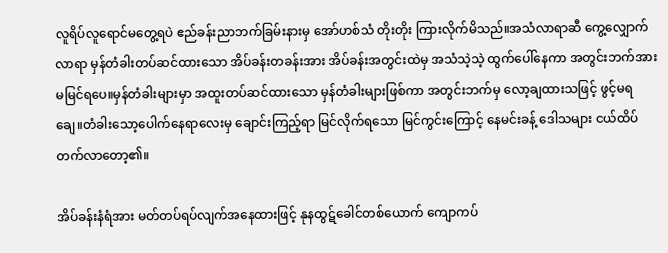လူရိပ်လူရောင်မတွေ့ရပဲ ဧည်ခန်းညာဘက်ခြမ်းနားမှ အော်ဟစ်သံ တိုးတိုး ကြားလိုက်မိသည်။အသံလာရာဆီ ကွေ့လျှောက်လာရာ မှန်တံခါးတပ်ဆင်ထားသော အိပ်ခန်းတခန်းအား အိပ်ခန်းအတွင်းထဲမှ အသံသဲ့သဲ့ ထွက်ပေါ်နေကာ အတွင်းဘက်အား မမြင်ရပေ။မှန်တံခါးများမှာ အထူးတပ်ဆင်ထားသော မှန်တံခါးများဖြစ်ကာ အတွင်းဘက်မှ လော့ချထားသဖြင့် ဖွင့်မရချေ။တံခါးသော့ပေါက်နေရာလေးမှ ချောင်းကြည့်ရာ မြင်လိုက်ရသော မြင်ကွင်းကြောင့် နေမင်းခန့် ဒေါသများ ငယ်ထိပ်တက်လာတော့၏။

အိပ်ခန်းနံရံအား မတ်တပ်ရပ်လျက်အနေထားဖြင့် နုနထွဋ်ခေါင်တစ်ယောက် ကျောကပ်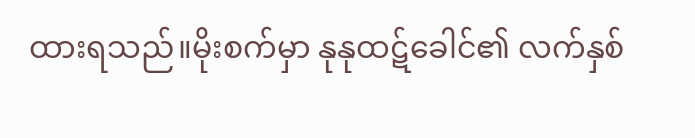ထားရသည်။မိုးစက်မှာ နုနုထဋ်ခေါင်၏ လက်နှစ်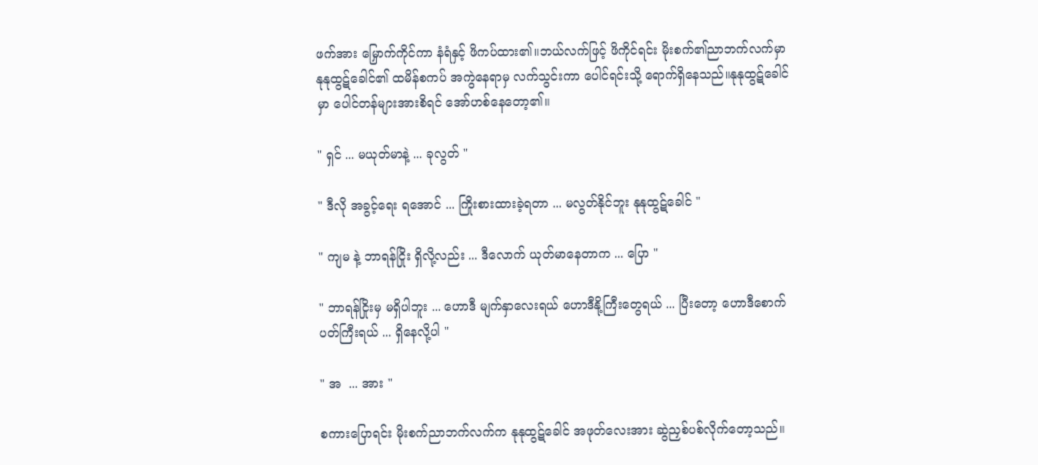ဖက်အား မြှောက်ကိုင်ကာ နံရံနှင့် ဖိကပ်ထား၏။ဘယ်လက်ဖြင့် ဖိကိုင်ရင်း မိုးစက်၏ညာဘက်လက်မှာ နုနုထွဋ်ခေါင်၏ ထမိန်စကပ် အကွဲနေရာမှ လက်သွင်းကာ ပေါင်ရင်းသို့ ရောက်ရှိနေသည်။နုနုထွဋ်ခေါင်မှာ ပေါင်တန်များအားစိရင် အော်ဟစ်နေတော့၏။

" ရှင် ... မယုတ်မာနဲ့ ... ခုလွတ် "

" ဒီလို အခွင့်ရေး ရအောင် ... ကြိုးစားထားခဲ့ရတာ ... မလွတ်နိုင်ဘူး နုနုထွဋ်ခေါင် "

" ကျမ နဲ့ ဘာရန်ငြိုး ရှိလို့လည်း ... ဒီလောက် ယုတ်မာနေတာက ... ပြော "

" ဘာရန်ငြိုးမှ မရှိပါဘူး ... ဟောဒီ မျက်နှာလေးရယ် ဟောဒီနို့ကြီးတွေရယ် ... ပြီးတော့ ဟောဒီစောက်ပတ်ကြီးရယ် ... ရှိနေလို့ပါ "

" အ  ... အား "

စကားပြောရင်း မိုးစက်ညာဘက်လက်က နုနုထွဋ်ခေါင် အဖုတ်လေးအား ဆွဲညှစ်ပစ်လိုက်တော့သည်။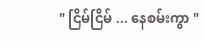" ငြိမ်ငြိမ် ... နေစမ်းကွာ "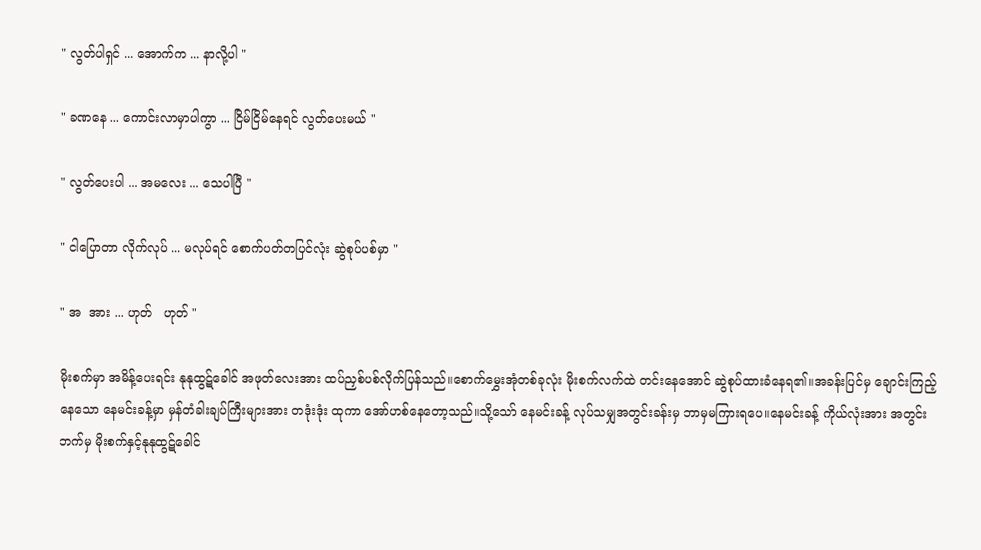" လွတ်ပါရှင် ... အောက်က ... နာလို့ပါ "

" ခဏနေ ... ကောင်းလာမှာပါကွာ ... ငြိမ်ငြိမ်နေရင် လွတ်ပေးမယ် "

" လွတ်ပေးပါ ... အမလေး ... သေပါပြီ "

" ငါပြောတာ လိုက်လုပ် ... မလုပ်ရင် စောက်ပတ်တပြင်လုံး ဆွဲစုပ်ပစ်မှာ "

" အ  အား ... ဟုတ်   ဟုတ် "

မိုးစက်မှာ အမိန့်ပေးရင်း နုနုထွဋ်ခေါင် အဖုတ်လေးအား ထပ်ညှစ်ပစ်လိုက်ပြန်သည်။စောက်မွှေးအုံတစ်ခုလုံး မိုးစက်လက်ထဲ တင်းနေအောင် ဆွဲစုပ်ထားခံနေရ၏။အခန်းပြင်မှ ချောင်းကြည့်နေသော နေမင်းခန့်မှာ မှန်တံခါးချပ်ကြီးများအား တဒုံးဒုံး ထုကာ အော်ဟစ်နေတော့သည်။သို့သော် နေမင်းခန့် လုပ်သမျှအတွင်းခန်းမှ ဘာမှမကြားရပေ။နေမင်းခန့် ကိုယ်လုံးအား အတွင်းဘက်မှ မိုးစက်နှင့်နုနုထွဋ်ခေါင်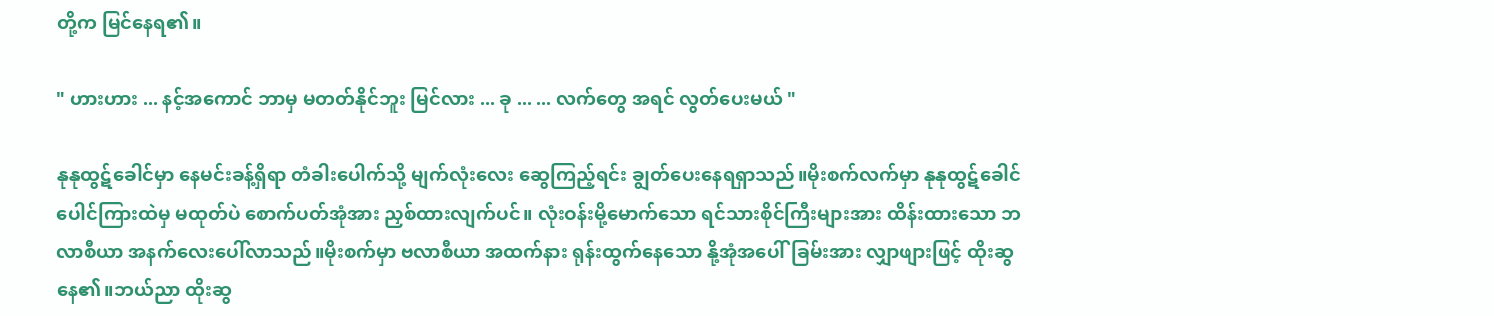တို့က မြင်နေရ၏။

" ဟားဟား ... နင့်အကောင် ဘာမှ မတတ်နိုင်ဘူး မြင်လား ... ခု ... ... လက်တွေ အရင် လွတ်ပေးမယ် "

နုနုထွဋ်ခေါင်မှာ နေမင်းခန့်ရှိရာ တံခါးပေါက်သို့ မျက်လုံးလေး ဆွေကြည့်ရင်း ချွတ်ပေးနေရရှာသည်။မိုးစက်လက်မှာ နုနုထွဋ်ခေါင် ပေါင်ကြားထဲမှ မထုတ်ပဲ စောက်ပတ်အုံအား ညှစ်ထားလျက်ပင်။ လုံးဝန်းမို့မောက်သော ရင်သားစိုင်ကြီးများအား ထိန်းထားသော ဘလာစီယာ အနက်လေးပေါ်လာသည်။မိုးစက်မှာ ဗလာစီယာ အထက်နား ရုန်းထွက်နေသော နို့အုံအပေါ်ခြမ်းအား လျှာဖျားဖြင့် ထိုးဆွနေ၏။ဘယ်ညာ ထိုးဆွ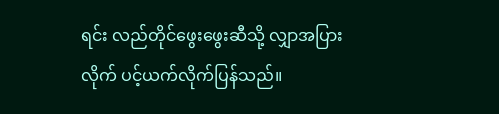ရင်း လည်တိုင်ဖွေးဖွေးဆီသို့ လျှာအပြားလိုက် ပင့်ယက်လိုက်ပြန်သည်။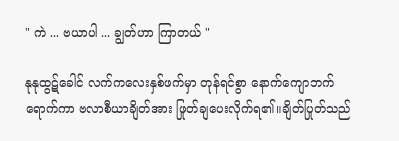" ကဲ ... ဗယာပါ ... ချွတ်ဟာ ကြာတယ် "

နုနုထွဋ်ခေါင် လက်ကလေးနှစ်ဖက်မှာ တုန်ရင်စွာ နောက်ကျောဘက်ရောက်ကာ ဗလာစီယာချိတ်အား ဖြုတ်ချပေးလိုက်ရ၏။ချိတ်ပြုတ်သည်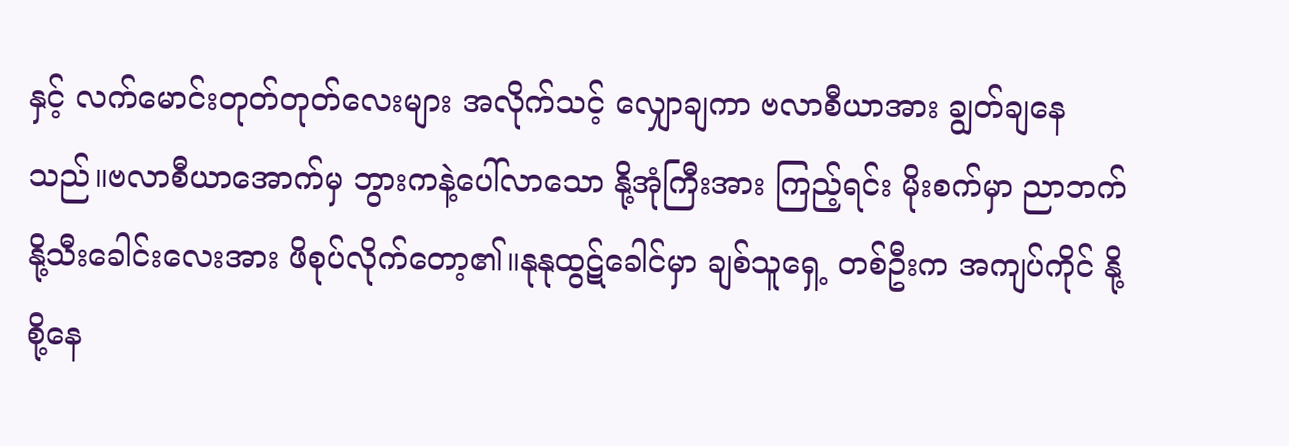နှင့် လက်မောင်းတုတ်တုတ်လေးများ အလိုက်သင့် လျှောချကာ ဗလာစီယာအား ချွတ်ချနေသည်။ဗလာစီယာအောက်မှ ဘွားကနဲ့ပေါ်လာသော နို့အုံကြီးအား ကြည့်ရင်း မိုးစက်မှာ ညာဘက်နို့သီးခေါင်းလေးအား ဖိစုပ်လိုက်တော့၏။နုနုထွဋ်ခေါင်မှာ ချစ်သူရှေ့ တစ်ဦးက အကျပ်ကိုင် နို့စို့နေ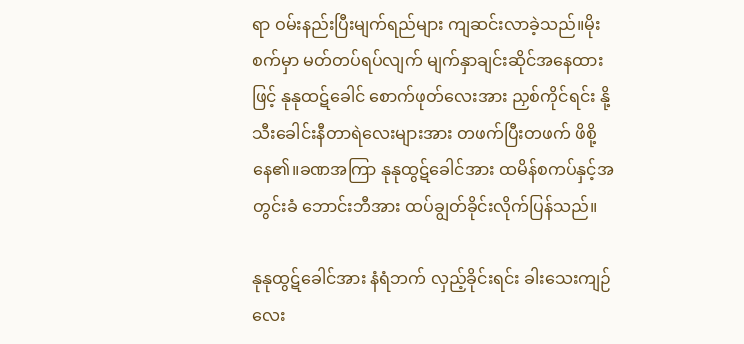ရာ ဝမ်းနည်းပြီးမျက်ရည်များ ကျဆင်းလာခဲ့သည်။မိုးစက်မှာ မတ်တပ်ရပ်လျက် မျက်နှာချင်းဆိုင်အနေထားဖြင့် နုနုထဋ်ခေါင် စောက်ဖုတ်လေးအား ညှစ်ကိုင်ရင်း နို့သီးခေါင်းနီတာရဲလေးများအား တဖက်ပြီးတဖက် ဖိစို့နေ၏။ခဏအကြာ နုနုထွဋ်ခေါင်အား ထမိန်စကပ်နှင့်အတွင်းခံ ဘောင်းဘီအား ထပ်ချွတ်ခိုင်းလိုက်ပြန်သည်။

နုနုထွဋ်ခေါင်အား နံရံဘက် လှည့်ခိုင်းရင်း ခါးသေးကျဉ်လေး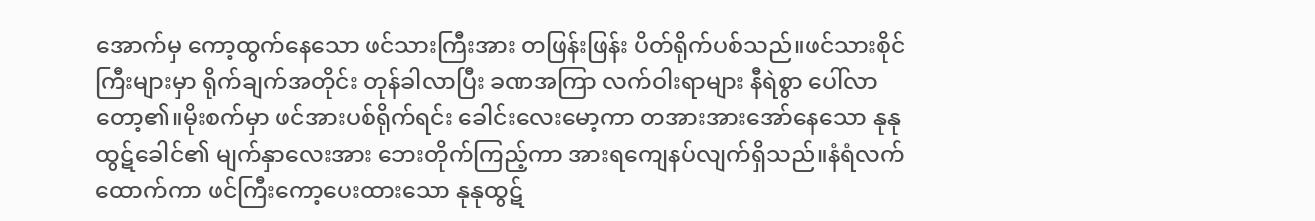အောက်မှ ကော့ထွက်နေသော ဖင်သားကြီးအား တဖြန်းဖြန်း ပိတ်ရိုက်ပစ်သည်။ဖင်သားစိုင်ကြီးများမှာ ရိုက်ချက်အတိုင်း တုန်ခါလာပြီး ခဏအကြာ လက်ဝါးရာများ နီရဲစွာ ပေါ်လာတော့၏။မိုးစက်မှာ ဖင်အားပစ်ရိုက်ရင်း ခေါင်းလေးမော့ကာ တအားအားအော်နေသော နုနုထွဋ်ခေါင်၏ မျက်နှာလေးအား ဘေးတိုက်ကြည့်ကာ အားရကျေနပ်လျက်ရှိသည်။နံရံလက်ထောက်ကာ ဖင်ကြီးကော့ပေးထားသော နုနုထွဋ်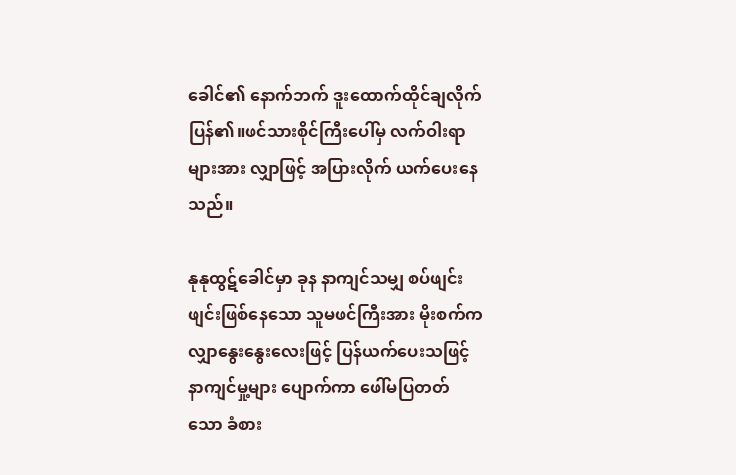ခေါင်၏ နောက်ဘက် ဒူးထောက်ထိုင်ချလိုက်ပြန်၏။ဖင်သားစိုင်ကြီးပေါ်မှ လက်ဝါးရာ များအား လျှာဖြင့် အပြားလိုက် ယက်ပေးနေသည်။

နုနုထွဋ်ခေါင်မှာ ခုန နာကျင်သမျှ စပ်ဖျင်းဖျင်းဖြစ်နေသော သူမဖင်ကြီးအား မိုးစက်ကလျှာနွေးနွေးလေးဖြင့် ပြန်ယက်ပေးသဖြင့် နာကျင်မှု့များ ပျောက်ကာ ဖေါ်မပြတတ်သော ခံစား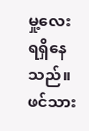မှု့လေးရရှိနေသည်။ဖင်သား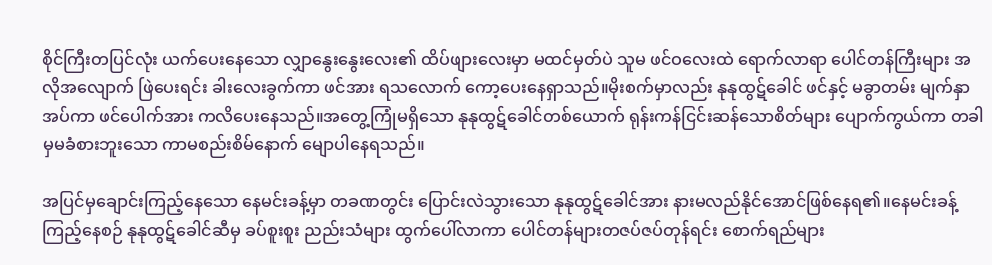စိုင်ကြီးတပြင်လုံး ယက်ပေးနေသော လျှာနွေးနွေးလေး၏ ထိပ်ဖျားလေးမှာ မထင်မှတ်ပဲ သူမ ဖင်ဝလေးထဲ ရောက်လာရာ ပေါင်တန်ကြီးများ အလိုအလျောက် ဖြဲပေးရင်း ခါးလေးခွက်ကာ ဖင်အား ရသလောက် ကော့ပေးနေရှာသည်။မိုးစက်မှာလည်း နုနုထွဋ်ခေါင် ဖင်နှင့် မခွာတမ်း မျက်နှာအပ်ကာ ဖင်ပေါက်အား ကလိပေးနေသည်။အတွေ့ကြုံမရှိသော နုနုထွဋ်ခေါင်တစ်ယောက် ရုန်းကန်ငြင်းဆန်သောစိတ်များ ပျောက်ကွယ်ကာ တခါမှမခံစားဘူးသော ကာမစည်းစိမ်နောက် မျောပါနေရသည်။

အပြင်မှချောင်းကြည့်နေသော နေမင်းခန့်မှာ တခဏတွင်း ပြောင်းလဲသွားသော နုနုထွဋ်ခေါင်အား နားမလည်နိုင်အောင်ဖြစ်နေရ၏။နေမင်းခန့်ကြည့်နေစဉ် နုနုထွဋ်ခေါင်ဆီမှ ခပ်စူးစူး ညည်းသံများ ထွက်ပေါ်လာကာ ပေါင်တန်များတဇပ်ဇပ်တုန်ရင်း စောက်ရည်များ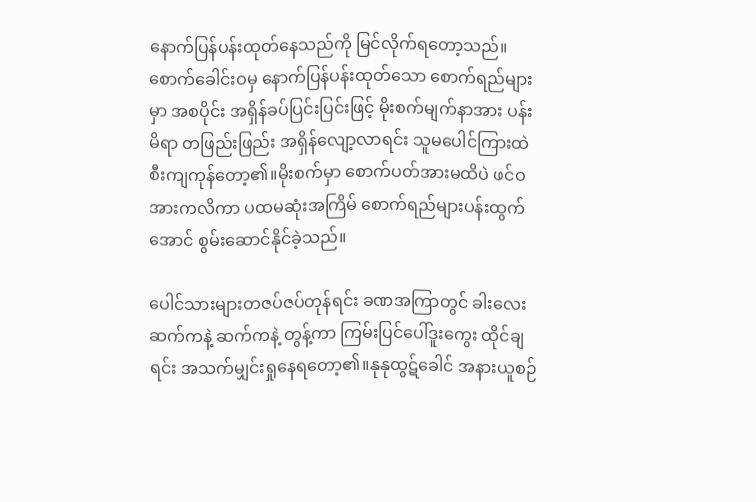နောက်ပြန်ပန်းထုတ်နေသည်ကို မြင်လိုက်ရတော့သည်။စောက်ခေါင်းဝမှ နောက်ပြန်ပန်းထုတ်သော စောက်ရည်များမှာ အစပိုင်း အရှိန်ခပ်ပြင်းပြင်းဖြင့် မိုးစက်မျက်နာအား ပန်းမိရာ တဖြည်းဖြည်း အရှိန်လျော့လာရင်း သူမပေါင်ကြားထဲ စီးကျကုန်တော့၏။မိုးစက်မှာ စောက်ပတ်အားမထိပဲ ဖင်ဝအားကလိကာ ပထမဆုံးအကြိမ် စောက်ရည်များပန်းထွက်အောင် စွမ်းဆောင်နိုင်ခဲ့သည်။

ပေါင်သားများတဇပ်ဇပ်တုန်ရင်း ခဏအကြာတွင် ခါးလေးဆက်ကနဲ့ ဆက်ကနဲ့ တွန့်ကာ ကြမ်းပြင်ပေါ်ဒူးကွေး ထိုင်ချရင်း အသက်မျှင်းရှုနေရတော့၏။နုနုထွဋ်ခေါင် အနားယူစဉ်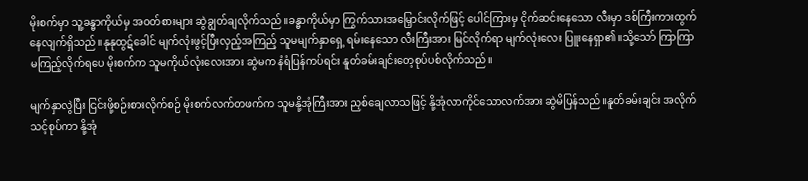မိုးစက်မှာ သူ့ခန္ဓာကိုယ်မှ အဝတ်စားများ ဆွဲချွတ်ချလိုက်သည်။ခန္ဓာကိုယ်မှာ ကြွက်သားအမြှောင်းလိုက်ဖြင့် ပေါင်ကြားမှ ငိုက်ဆင်းနေသော လီးမှာ ဒစ်ကြီးကားထွက်နေလျက်ရှိသည်။နုနုထွဋ်ခေါင် မျက်လုံးဖွင့်ပြီးလှည့်အကြည့် သူမမျက်နှာရှေ့ ရမ်းနေသော လီးကြီးအား မြင်လိုက်ရာ မျက်လုံးလေး ပြူးနေရှာ၏။သို့သော် ကြာကြာမကြည့်လိုက်ရပေ မိုးစက်က သူမကိုယ်လုံးလေးအား ဆွဲမက နံရံပြန်ကပ်ရင်း နူတ်ခမ်းချင်းတေ့စုပ်ပစ်လိုက်သည်။

မျက်နှာလွဲပြီး ငြင်းဖို့စဉ်းစားလိုက်စဉ် မိုးစက်လက်တဖက်က သူမနို့အုံကြီးအား ညှစ်ချေလာသဖြင့် နို့အုံလာကိုင်သောလက်အား ဆွဲမိပြန်သည်။နူတ်ခမ်းချင်း အလိုက်သင့်စုပ်ကာ နို့အုံ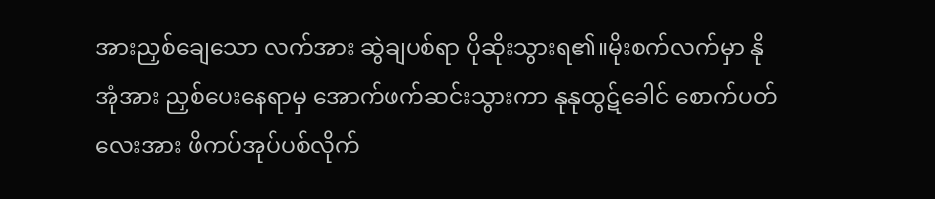အားညှစ်ချေသော လက်အား ဆွဲချပစ်ရာ ပိုဆိုးသွားရ၏။မိုးစက်လက်မှာ နိုအုံအား ညှစ်ပေးနေရာမှ အောက်ဖက်ဆင်းသွားကာ နုနုထွဋ်ခေါင် စောက်ပတ်လေးအား ဖိကပ်အုပ်ပစ်လိုက်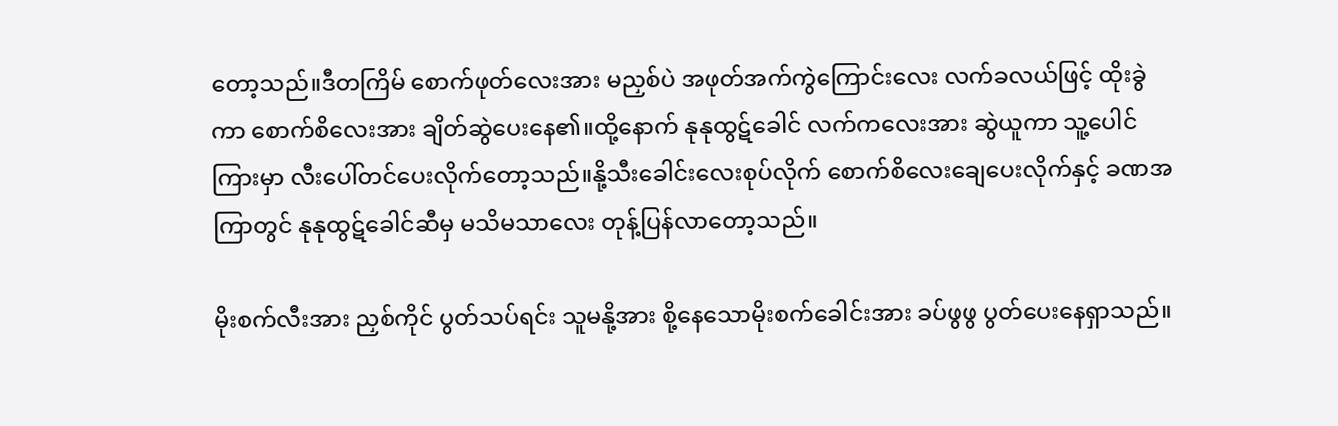တော့သည်။ဒီတကြိမ် စောက်ဖုတ်လေးအား မညှစ်ပဲ အဖုတ်အက်ကွဲကြောင်းလေး လက်ခလယ်ဖြင့် ထိုးခွဲကာ စောက်စိလေးအား ချိတ်ဆွဲပေးနေ၏။ထို့နောက် နုနုထွဋ်ခေါင် လက်ကလေးအား ဆွဲယူကာ သူ့ပေါင်ကြားမှာ လီးပေါ်တင်ပေးလိုက်တော့သည်။နို့သီးခေါင်းလေးစုပ်လိုက် စောက်စိလေးချေပေးလိုက်နှင့် ခဏအကြာတွင် နုနုထွဋ်ခေါင်ဆီမှ မသိမသာလေး တုန့်ပြန်လာတော့သည်။

မိုးစက်လီးအား ညှစ်ကိုင် ပွတ်သပ်ရင်း သူမနို့အား စို့နေသောမိုးစက်ခေါင်းအား ခပ်ဖွဖွ ပွတ်ပေးနေရှာသည်။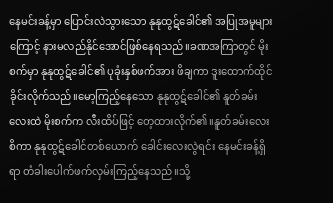နေမင်းခန့်မှာ ပြောင်းလဲသွားသော နုနုထွဋ်ခေါင်၏ အပြုအမူများကြောင့် နားမလည်နိုင်အောင်ဖြစ်နေရသည်။ခဏအကြာတွင် မိုးစက်မှာ နုနုထွဋ်ခေါင်၏ ပုခုံးနှစ်ဖက်အား ဖိချကာ ဒူးထောက်ထိုင်ခိုင်းလိုက်သည်။မော့ကြည့်နေသော နုနုထွဋ်ခေါင်၏ နူတ်ခမ်းလေးထဲ မိုးစက်က လီးထိပ်ဖြင့် တေ့ထားလိုက်၏။နူတ်ခမ်းလေးစိကာ နုနုထွဋ်ခေါင်တစ်ယောက် ခေါင်းလေးလွဲရင်း နေမင်းခန့်ရှိရာ တံခါးပေါက်ဖက်လှမ်းကြည့်နေသည်။သို့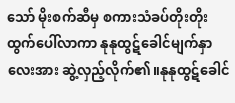သော် မိုးစက်ဆီမှ စကားသံခပ်တိုးတိုး ထွက်ပေါ်လာကာ နုနုထွဋ်ခေါင်မျက်နှာလေးအား ဆွဲ့လှည့်လိုက်၏။နုနုထွဋ်ခေါင်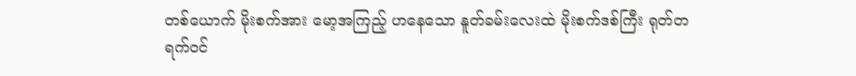တစ်ယောက် မိုးစက်အား မော့အကြည့် ဟနေသော နူတ်ခမ်းလေးထဲ မိုးစက်ဒစ်ကြီး ရုတ်တရက်ဝင်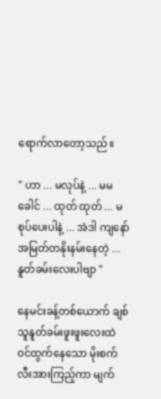ရောက်လာတော့သည်။

" ဟာ ... မလုပ်နဲ့ ... မမခေါင် ... ထုတ် ထုတ် ... မစုပ်ပေးပါနဲ့ ... အဲဒါ ကျနော် အမြတ်တနိုးနမ်းနေတဲ့ ... နူတ်ခမ်းလေးပါဗျာ "

နေမင်းခန့်တစ်ယောက် ချစ်သူနူတ်ခမ်းဖူးဖူးလေးထဲ ဝင်ထွက်နေသော မိုးစက်လီးအားကြည့်ကာ မျက်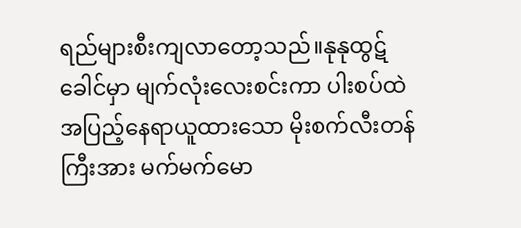ရည်များစီးကျလာတော့သည်။နုနုထွဋ်ခေါင်မှာ မျက်လုံးလေးစင်းကာ ပါးစပ်ထဲ အပြည့်နေရာယူထားသော မိုးစက်လီးတန်ကြီးအား မက်မက်မော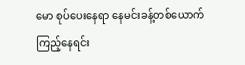မော စုပ်ပေးနေရာ နေမင်းခန့်တစ်ယောက် ကြည့်နေရင်း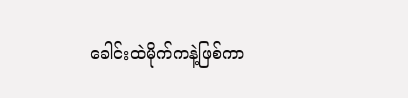ခေါင်းထဲမိုက်ကနဲ့ဖြစ်ကာ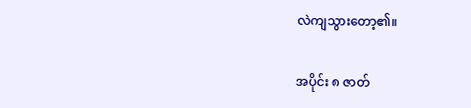လဲကျသွားတော့၏။

အပိုင်း ၈ ဇာတ်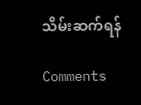သိမ်းဆက်ရန်

Comments